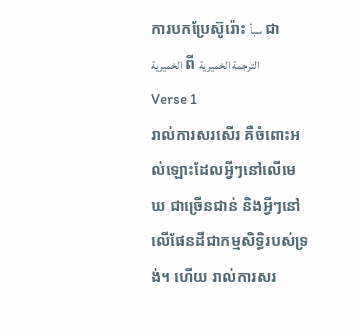ការបកប្រែស៊ូរ៉ោះ سبأ ជា الخميرية ពី الترجمة الخميرية
Verse 1
រាល់ការសរសើរ គឺចំពោះអល់ឡោះដែលអ្វីៗនៅលើមេឃ ជាច្រើនជាន់ និងអ្វីៗនៅលើផែនដីជាកម្មសិទ្ធិរបស់ទ្រង់។ ហើយ រាល់ការសរ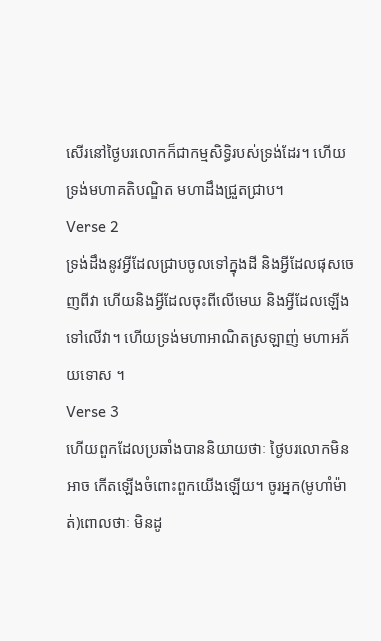សើរនៅថ្ងៃបរលោកក៏ជាកម្មសិទ្ធិរបស់ទ្រង់ដែរ។ ហើយ ទ្រង់មហាគតិបណ្ឌិត មហាដឹងជ្រួតជ្រាប។
Verse 2
ទ្រង់ដឹងនូវអ្វីដែលជ្រាបចូលទៅក្នុងដី និងអ្វីដែលផុសចេញពីវា ហើយនិងអ្វីដែលចុះពីលើមេឃ និងអ្វីដែលឡើងទៅលើវា។ ហើយទ្រង់មហាអាណិតស្រឡាញ់ មហាអភ័យទោស ។
Verse 3
ហើយពួកដែលប្រឆាំងបាននិយាយថាៈ ថ្ងៃបរលោកមិនអាច កើតឡើងចំពោះពួកយើងឡើយ។ ចូរអ្នក(មូហាំម៉ាត់)ពោលថាៈ មិនដូ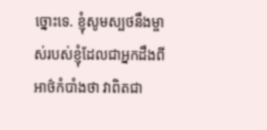ច្នោះទេ. ខ្ញុំសូមស្បថនឹងម្ចាស់របស់ខ្ញុំដែលជាអ្នកដឹងពីអាថ៌កំបាំងថា វាពិតជា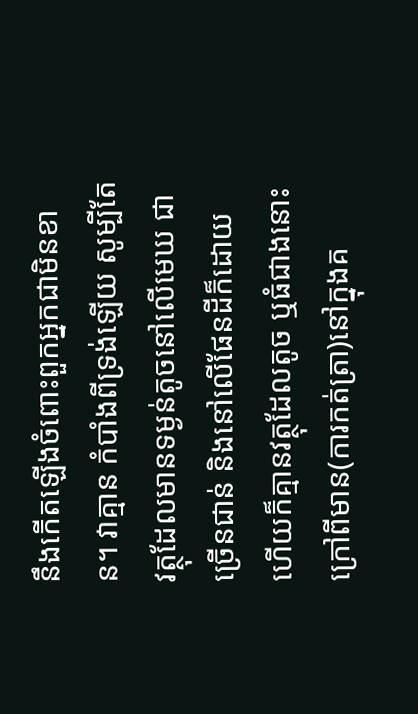នឹងកើតឡើងចំពោះពួកអ្នកជាមិនខាន។ វាគ្មាន កំបាំងពីទ្រង់ឡើយ សូម្បីតែវត្ថុដែលមានទម្ងន់តូចនៅលើមេឃ ជាច្រើនជាន់ និងនៅលើផែនដីក៏ដោយ ហើយក៏គ្មានវត្ថុដែលតូច ឬធំជាងនោះក្រៅពីមាន(ការកត់ត្រា)នៅក្នុងគ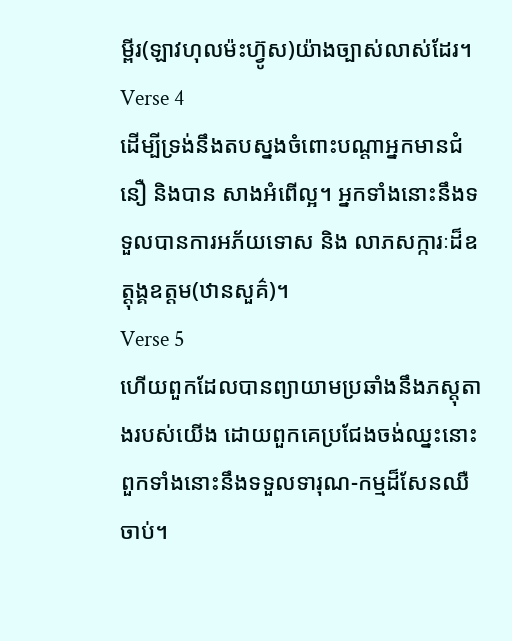ម្ពីរ(ឡាវហុលម៉ះហ្វ៊ូស)យ៉ាងច្បាស់លាស់ដែរ។
Verse 4
ដើម្បីទ្រង់នឹងតបស្នងចំពោះបណ្ដាអ្នកមានជំនឿ និងបាន សាងអំពើល្អ។ អ្នកទាំងនោះនឹងទទួលបានការអភ័យទោស និង លាភសក្ការៈដ៏ឧត្ដុង្គឧត្ដម(ឋានសួគ៌)។
Verse 5
ហើយពួកដែលបានព្យាយាមប្រឆាំងនឹងភស្ដុតាងរបស់យើង ដោយពួកគេប្រជែងចង់ឈ្នះនោះ ពួកទាំងនោះនឹងទទួលទារុណ-កម្មដ៏សែនឈឺចាប់។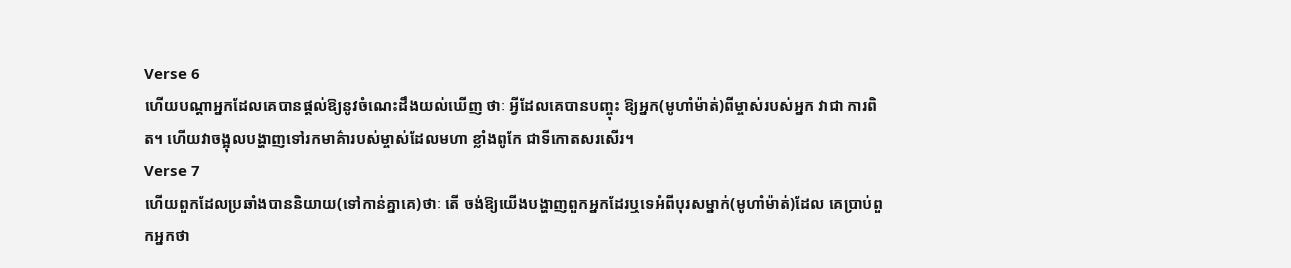Verse 6
ហើយបណ្ដាអ្នកដែលគេបានផ្ដល់ឱ្យនូវចំណេះដឹងយល់ឃើញ ថាៈ អ្វីដែលគេបានបញ្ចុះ ឱ្យអ្នក(មូហាំម៉ាត់)ពីម្ចាស់របស់អ្នក វាជា ការពិត។ ហើយវាចង្អុលបង្ហាញទៅរកមាគ៌ារបស់ម្ចាស់ដែលមហា ខ្លាំងពូកែ ជាទីកោតសរសើរ។
Verse 7
ហើយពួកដែលប្រឆាំងបាននិយាយ(ទៅកាន់គ្នាគេ)ថាៈ តើ ចង់ឱ្យយើងបង្ហាញពួកអ្នកដែរឬទេអំពីបុរសម្នាក់(មូហាំម៉ាត់)ដែល គេប្រាប់ពួកអ្នកថា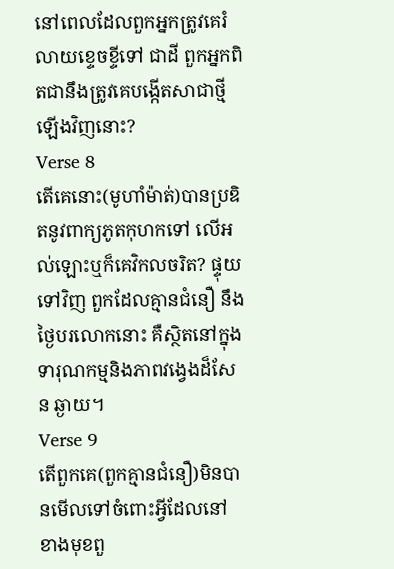នៅពេលដែលពួកអ្នកត្រូវគេរំលាយខេ្ទចខ្ទីទៅ ជាដី ពួកអ្នកពិតជានឹងត្រូវគេបង្កើតសាជាថ្មីឡើងវិញនោះ?
Verse 8
តើគេនោះ(មូហាំម៉ាត់)បានប្រឌិតនូវពាក្យភូតកុហកទៅ លើអល់ឡោះឬក៏គេវិកលចរិត? ផ្ទុយទៅវិញ ពួកដែលគ្មានជំនឿ នឹងថ្ងៃបរលោកនោះ គឺស្ថិតនៅក្នុងទារុណកម្មនិងភាពវងេ្វងដ៏សែន ឆ្ងាយ។
Verse 9
តើពួកគេ(ពួកគ្មានជំនឿ)មិនបានមើលទៅចំពោះអ្វីដែលនៅ ខាងមុខពួ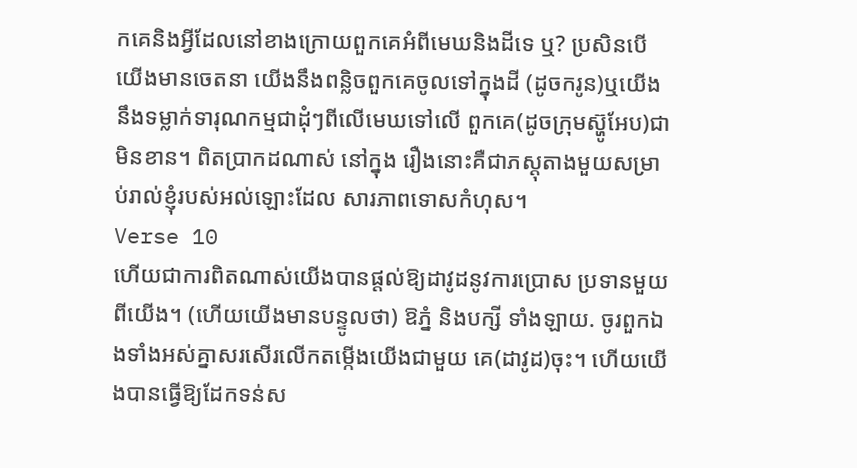កគេនិងអ្វីដែលនៅខាងក្រោយពួកគេអំពីមេឃនិងដីទេ ឬ? ប្រសិនបើយើងមានចេតនា យើងនឹងពន្លិចពួកគេចូលទៅក្នុងដី (ដូចករូន)ឬយើងនឹងទម្លាក់ទារុណកម្មជាដុំៗពីលើមេឃទៅលើ ពួកគេ(ដូចក្រុមស្ហ៊ូអែប)ជាមិនខាន។ ពិតប្រាកដណាស់ នៅក្នុង រឿងនោះគឺជាភស្ដុតាងមួយសម្រាប់រាល់ខ្ញុំរបស់អល់ឡោះដែល សារភាពទោសកំហុស។
Verse 10
ហើយជាការពិតណាស់យើងបានផ្ដល់ឱ្យដាវូដនូវការប្រោស ប្រទានមួយពីយើង។ (ហើយយើងមានបន្ទូលថា) ឱភ្នំ និងបក្សី ទាំងឡាយ. ចូរពួកឯងទាំងអស់គ្នាសរសើរលើកតម្កើងយើងជាមួយ គេ(ដាវូដ)ចុះ។ ហើយយើងបានធ្វើឱ្យដែកទន់ស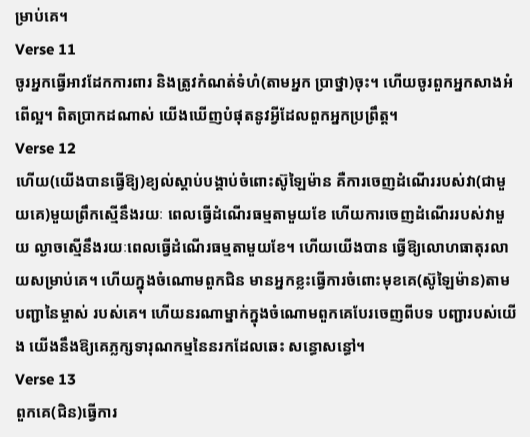ម្រាប់គេ។
Verse 11
ចូរអ្នកធ្វើអាវដែកការពារ និងត្រូវកំណត់ទំហំ(តាមអ្នក ប្រាថ្នា)ចុះ។ ហើយចូរពួកអ្នកសាងអំពើល្អ។ ពិតប្រាកដណាស់ យើងឃើញបំផុតនូវអី្វដែលពួកអ្នកប្រព្រឹត្ដ។
Verse 12
ហើយ(យើងបានធ្វើឱ្យ)ខ្យល់ស្ដាប់បង្គាប់ចំពោះស៊ូឡៃម៉ាន គឺការចេញដំណើររបស់វា(ជាមួយគេ)មួយព្រឹកស្មើនឹងរយៈ ពេលធ្វើដំណើរធម្មតាមួយខែ ហើយការចេញដំណើររបស់វាមួយ ល្ងាចស្មើនឹងរយៈពេលធ្វើដំណើរធម្មតាមួយខែ។ ហើយយើងបាន ធ្វើឱ្យលោហធាតុរលាយសម្រាប់គេ។ ហើយក្នុងចំណោមពួកជិន មានអ្នកខ្លះធ្វើការចំពោះមុខគេ(ស៊ូឡៃម៉ាន)តាមបញ្ជានៃម្ចាស់ របស់គេ។ ហើយនរណាម្នាក់ក្នុងចំណោមពួកគេបែរចេញពីបទ បញ្ជារបស់យើង យើងនឹងឱ្យគេភ្លក្សទារុណកម្មនៃនរកដែលឆេះ សន្ធោសន្ធៅ។
Verse 13
ពួកគេ(ជិន)ធ្វើការ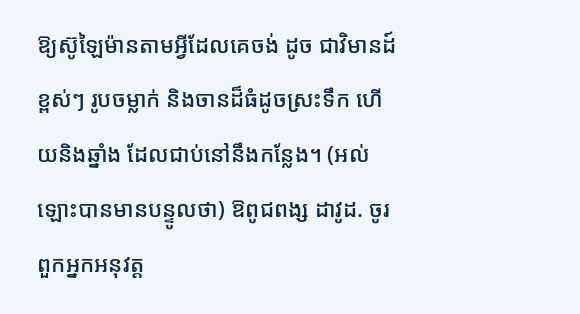ឱ្យស៊ូឡៃម៉ានតាមអ្វីដែលគេចង់ ដូច ជាវិមានដ៍ខ្ពស់ៗ រូបចម្លាក់ និងចានដ៏ធំដូចស្រះទឹក ហើយនិងឆ្នាំង ដែលជាប់នៅនឹងកន្លែង។ (អល់ឡោះបានមានបន្ទូលថា) ឱពូជពង្ស ដាវូដ. ចូរពួកអ្នកអនុវត្ដ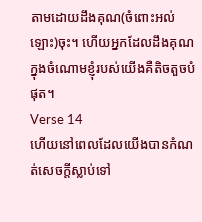តាមដោយដឹងគុណ(ចំពោះអល់ឡោះ)ចុះ។ ហើយអ្នកដែលដឹងគុណក្នុងចំណោមខ្ញុំរបស់យើងគឺតិចតួចបំផុត។
Verse 14
ហើយនៅពេលដែលយើងបានកំណត់សេចក្ដីស្លាប់ទៅ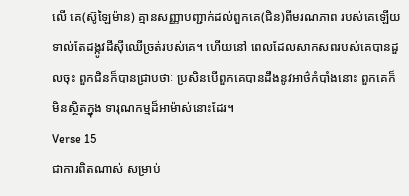លើ គេ(ស៊ូឡៃម៉ាន) គ្មានសញ្ញាបញ្ជាក់ដល់ពួកគេ(ជិន)ពីមរណភាព របស់គេឡើយ ទាល់តែដង្កូវដីស៊ីឈើច្រត់របស់គេ។ ហើយនៅ ពេលដែលសាកសពរបស់គេបានដួលចុះ ពួកជិនក៏បានជ្រាបថាៈ ប្រសិនបើពួកគេបានដឹងនូវអាថ៌កំបាំងនោះ ពួកគេក៏មិនស្ថិតក្នុង ទារុណកម្មដ៏អាម៉ាស់នោះដែរ។
Verse 15
ជាការពិតណាស់ សម្រាប់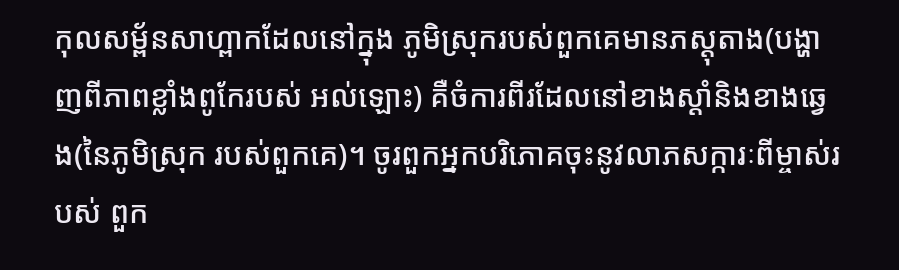កុលសម្ព័នសាហ្ពាកដែលនៅក្នុង ភូមិស្រុករបស់ពួកគេមានភស្ដុតាង(បង្ហាញពីភាពខ្លាំងពូកែរបស់ អល់ឡោះ) គឺចំការពីរដែលនៅខាងស្ដាំនិងខាងឆេ្វង(នៃភូមិស្រុក របស់ពួកគេ)។ ចូរពួកអ្នកបរិភោគចុះនូវលាភសក្ការៈពីម្ចាស់របស់ ពួក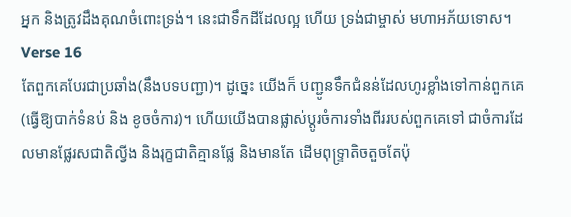អ្នក និងត្រូវដឹងគុណចំពោះទ្រង់។ នេះជាទឹកដីដែលល្អ ហើយ ទ្រង់ជាម្ចាស់ មហាអភ័យទោស។
Verse 16
តែពួកគេបែរជាប្រឆាំង(នឹងបទបញ្ជា)។ ដូចេ្នះ យើងក៏ បញ្ជូនទឹកជំនន់ដែលហូរខ្លាំងទៅកាន់ពួកគេ(ធ្វើឱ្យបាក់ទំនប់ និង ខូចចំការ)។ ហើយយើងបានផ្លាស់ប្ដូរចំការទាំងពីររបស់ពួកគេទៅ ជាចំការដែលមានផ្លែរសជាតិល្វីង និងរុក្ខជាតិគ្មានផ្លែ និងមានតែ ដើមពុទ្ទ្រាតិចតួចតែប៉ុ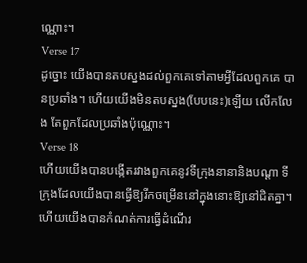ណ្ណោះ។
Verse 17
ដូច្នោះ យើងបានតបស្នងដល់ពួកគេទៅតាមអ្វីដែលពួកគេ បានប្រឆាំង។ ហើយយើងមិនតបស្នង(បែបនេះ)ឡើយ លើកលែង តែពួកដែលប្រឆាំងប៉ុណ្ណោះ។
Verse 18
ហើយយើងបានបង្កើតរវាងពួកគេនូវទីក្រុងនានានិងបណ្ដា ទីក្រុងដែលយើងបានធ្វើឱ្យរីកចម្រើននៅក្នុងនោះឱ្យនៅជិតគ្នា។ ហើយយើងបានកំណត់ការធ្វើដំណើរ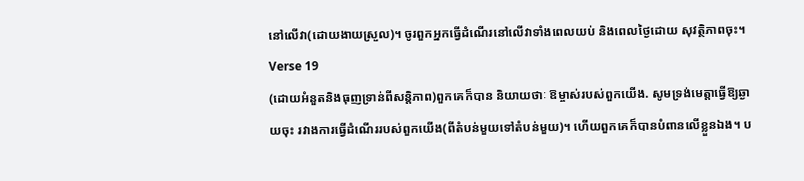នៅលើវា(ដោយងាយស្រួល)។ ចូរពួកអ្នកធ្វើដំណើរនៅលើវាទាំងពេលយប់ និងពេលថ្ងៃដោយ សុវត្ថិភាពចុះ។
Verse 19
(ដោយអំនួតនិងធុញទ្រាន់ពីសន្ដិភាព)ពួកគេក៏បាន និយាយថាៈ ឱម្ចាស់របស់ពួកយើង. សូមទ្រង់មេត្ដាធ្វើឱ្យឆ្ងាយចុះ រវាងការធ្វើដំណើររបស់ពួកយើង(ពីតំបន់មួយទៅតំបន់មួយ)។ ហើយពួកគេក៏បានបំពានលើខ្លួនឯង។ ប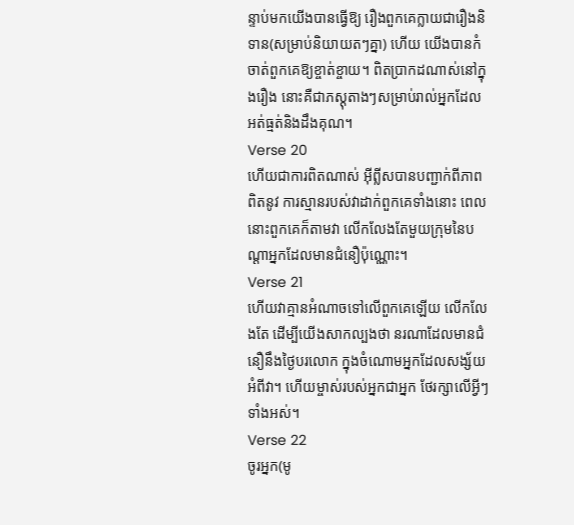ន្ទាប់មកយើងបានធ្វើឱ្យ រឿងពួកគេក្លាយជារឿងនិទាន(សម្រាប់និយាយតៗគ្នា) ហើយ យើងបានកំចាត់ពួកគេឱ្យខ្ចាត់ខ្ចាយ។ ពិតប្រាកដណាស់នៅក្នុងរឿង នោះគឺជាភស្ដុតាងៗសម្រាប់រាល់អ្នកដែលអត់ធ្មត់និងដឹងគុណ។
Verse 20
ហើយជាការពិតណាស់ អ៊ីព្លីសបានបញ្ជាក់ពីភាពពិតនូវ ការស្មានរបស់វាដាក់ពួកគេទាំងនោះ ពេលនោះពួកគេក៏តាមវា លើកលែងតែមួយក្រុមនៃបណ្ដាអ្នកដែលមានជំនឿប៉ុណ្ណោះ។
Verse 21
ហើយវាគ្មានអំណាចទៅលើពួកគេឡើយ លើកលែងតែ ដើម្បីយើងសាកល្បងថា នរណាដែលមានជំនឿនឹងថ្ងៃបរលោក ក្នុងចំណោមអ្នកដែលសង្ស័យអំពីវា។ ហើយម្ចាស់របស់អ្នកជាអ្នក ថែរក្សាលើអ្វីៗទាំងអស់។
Verse 22
ចូរអ្នក(មូ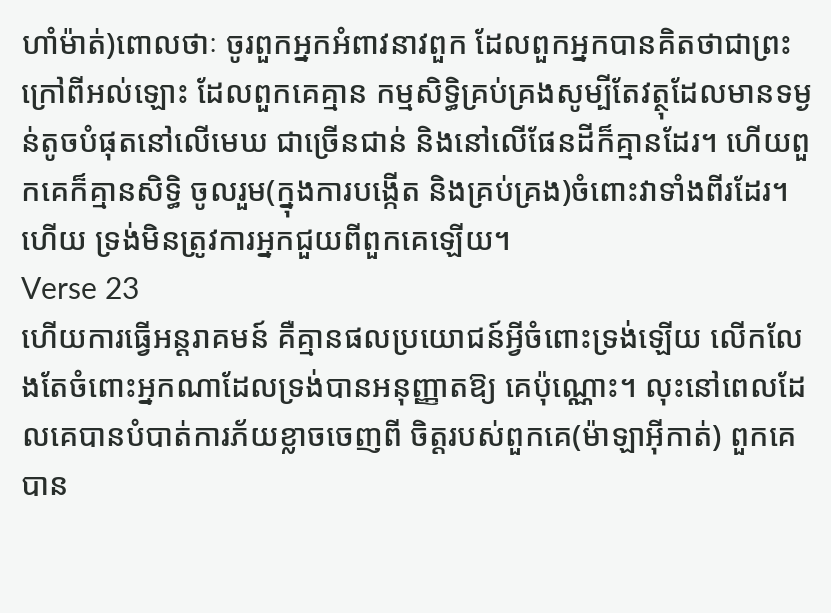ហាំម៉ាត់)ពោលថាៈ ចូរពួកអ្នកអំពាវនាវពួក ដែលពួកអ្នកបានគិតថាជាព្រះក្រៅពីអល់ឡោះ ដែលពួកគេគ្មាន កម្មសិទ្ធិគ្រប់គ្រងសូម្បីតែវត្ថុដែលមានទម្ងន់តូចបំផុតនៅលើមេឃ ជាច្រើនជាន់ និងនៅលើផែនដីក៏គ្មានដែរ។ ហើយពួកគេក៏គ្មានសិទ្ធិ ចូលរួម(ក្នុងការបង្កើត និងគ្រប់គ្រង)ចំពោះវាទាំងពីរដែរ។ ហើយ ទ្រង់មិនត្រូវការអ្នកជួយពីពួកគេឡើយ។
Verse 23
ហើយការធ្វើអន្ដរាគមន៍ គឺគ្មានផលប្រយោជន៍អ្វីចំពោះទ្រង់ឡើយ លើកលែងតែចំពោះអ្នកណាដែលទ្រង់បានអនុញ្ញាតឱ្យ គេប៉ុណ្ណោះ។ លុះនៅពេលដែលគេបានបំបាត់ការភ័យខ្លាចចេញពី ចិត្ដរបស់ពួកគេ(ម៉ាឡាអ៊ីកាត់) ពួកគេបាន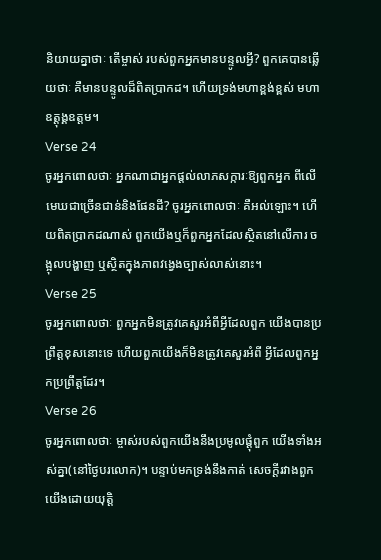និយាយគ្នាថាៈ តើម្ចាស់ របស់ពួកអ្នកមានបន្ទូលអ្វី? ពួកគេបានឆ្លើយថាៈ គឺមានបន្ទូលដ៏ពិតប្រាកដ។ ហើយទ្រង់មហាខ្ពង់ខ្ពស់ មហាឧត្ដុង្គឧត្ដម។
Verse 24
ចូរអ្នកពោលថាៈ អ្នកណាជាអ្នកផ្ដល់លាភសក្ការៈឱ្យពួកអ្នក ពីលើមេឃជាច្រើនជាន់និងផែនដី? ចូរអ្នកពោលថាៈ គឺអល់ឡោះ។ ហើយពិតប្រាកដណាស់ ពួកយើងឬក៏ពួកអ្នកដែលស្ថិតនៅលើការ ចង្អុលបង្ហាញ ឬស្ថិតក្នុងភាពវងេ្វងច្បាស់លាស់នោះ។
Verse 25
ចូរអ្នកពោលថាៈ ពួកអ្នកមិនត្រូវគេសួរអំពីអ្វីដែលពួក យើងបានប្រព្រឹត្ដខុសនោះទេ ហើយពួកយើងក៏មិនត្រូវគេសួរអំពី អ្វីដែលពួកអ្នកប្រព្រឹត្ដដែរ។
Verse 26
ចូរអ្នកពោលថាៈ ម្ចាស់របស់ពួកយើងនឹងប្រមូលផ្ដុំពួក យើងទាំងអស់គ្នា(នៅថ្ងៃបរលោក)។ បន្ទាប់មកទ្រង់នឹងកាត់ សេចក្ដីរវាងពួកយើងដោយយុតិ្ដ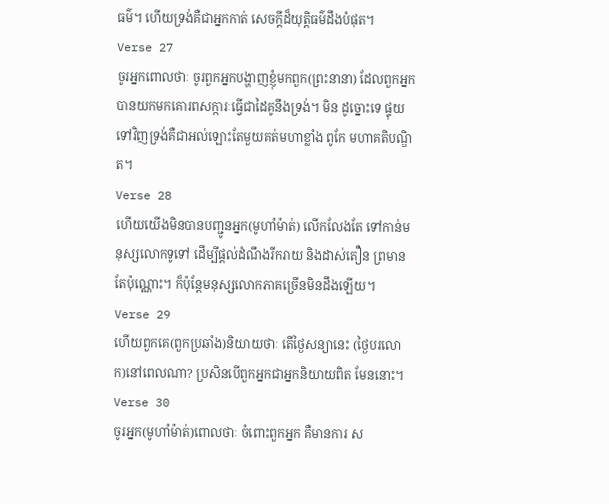ធម៌។ ហើយទ្រង់គឺជាអ្នកកាត់ សេចក្ដីដ៏យុត្ដិធម៌ដឹងបំផុត។
Verse 27
ចូរអ្នកពោលថាៈ ចូរពួកអ្នកបង្ហាញខ្ញុំមកពួក(ព្រះនានា) ដែលពួកអ្នកបានយកមកគោរពសក្ការៈធ្វើជាដៃគូនឹងទ្រង់។ មិន ដូច្នោះទេ ផ្ទុយទៅវិញទ្រង់គឺជាអល់ឡោះតែមួយគត់មហាខ្លាំង ពូកែ មហាគតិបណ្ឌិត។
Verse 28
ហើយយើងមិនបានបញ្ជូនអ្នក(មូហាំម៉ាត់) លើកលែងតែ ទៅកាន់មនុស្សលោកទូទៅ ដើម្បីផ្ដល់ដំណឹងរីករាយ និងដាស់តឿន ព្រមានតែប៉ុណ្ណោះ។ ក៏ប៉ុន្ដែមនុស្សលោកភាគច្រើនមិនដឹងឡើយ។
Verse 29
ហើយពួកគេ(ពួកប្រឆាំង)និយាយថាៈ តើថ្ងៃសន្យានេះ (ថ្ងៃបរលោក)នៅពេលណា? ប្រសិនបើពួកអ្នកជាអ្នកនិយាយពិត មែននោះ។
Verse 30
ចូរអ្នក(មូហាំម៉ាត់)ពោលថាៈ ចំពោះពួកអ្នក គឺមានការ ស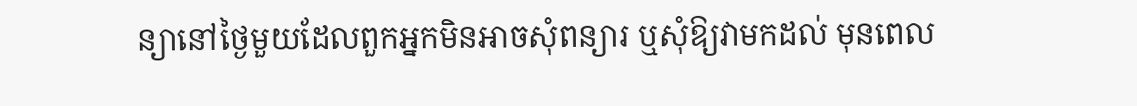ន្យានៅថ្ងៃមួយដែលពួកអ្នកមិនអាចសុំពន្យារ ឬសុំឱ្យវាមកដល់ មុនពេល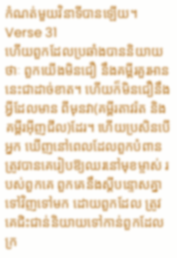កំណត់មួយវិនាទីបានឡើយ។
Verse 31
ហើយពួកដែលប្រឆាំងបាននិយាយថាៈ ពួកយើងមិនជឿ នឹងគម្ពីរគួរអាននេះជាដាច់ខាត។ ហើយក៏មិនជឿនឹងអ្វីដែលមាន ពីមុនវា(គម្ពីរតាវរ៉ត និងគម្ពីរអ៊ីញជីល)ដែរ។ ហើយប្រសិនបើអ្នក ឃើញនៅពេលដែលពួកបំពានត្រូវបានគេរៀបឱ្យឈរនៅមុខម្ចាស់ របស់ពួកគេ ពួកគេនឹងស្ដីបន្ទោសគ្នាទៅវិញទៅមក ដោយពួកដែល ត្រូវគេជិះជាន់និយាយទៅកាន់ពួកដែលក្រ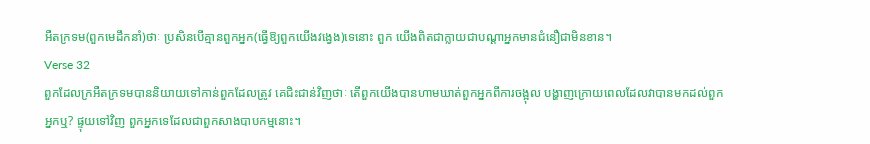អឺតក្រទម(ពួកមេដឹកនាំ)ថាៈ ប្រសិនបើគ្មានពួកអ្នក(ធ្វើឱ្យពួកយើងវងេ្វង)ទេនោះ ពួក យើងពិតជាក្លាយជាបណ្ដាអ្នកមានជំនឿជាមិនខាន។
Verse 32
ពួកដែលក្រអឺតក្រទមបាននិយាយទៅកាន់ពួកដែលត្រូវ គេជិះជាន់វិញថាៈ តើពួកយើងបានហាមឃាត់ពួកអ្នកពីការចង្អុល បង្ហាញក្រោយពេលដែលវាបានមកដល់ពួកអ្នកឬ? ផ្ទុយទៅវិញ ពួកអ្នកទេដែលជាពួកសាងបាបកម្មនោះ។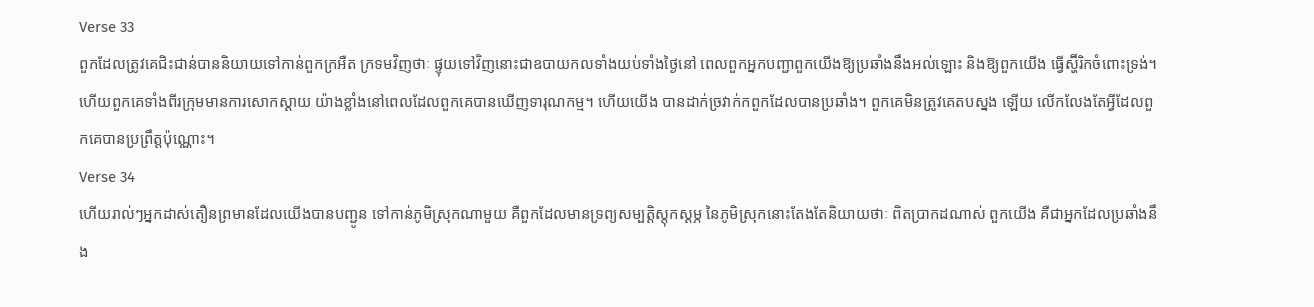Verse 33
ពួកដែលត្រូវគេជិះជាន់បាននិយាយទៅកាន់ពួកក្រអឺត ក្រទមវិញថាៈ ផ្ទុយទៅវិញនោះជាឧបាយកលទាំងយប់ទាំងថ្ងៃនៅ ពេលពួកអ្នកបញ្ជាពួកយើងឱ្យប្រឆាំងនឹងអល់ឡោះ និងឱ្យពួកយើង ធ្វើស្ហ៊ីរិកចំពោះទ្រង់។ ហើយពួកគេទាំងពីរក្រុមមានការសោកស្ដាយ យ៉ាងខ្លាំងនៅពេលដែលពួកគេបានឃើញទារុណកម្ម។ ហើយយើង បានដាក់ច្រវាក់កពួកដែលបានប្រឆាំង។ ពួកគេមិនត្រូវគេតបស្នង ឡើយ លើកលែងតែអ្វីដែលពួកគេបានប្រព្រឹត្ដប៉ុណ្ណោះ។
Verse 34
ហើយរាល់ៗអ្នកដាស់តឿនព្រមានដែលយើងបានបញ្ជូន ទៅកាន់ភូមិស្រុកណាមួយ គឺពួកដែលមានទ្រព្យសម្បត្ដិស្ដុកស្ដម្ភ នៃភូមិស្រុកនោះតែងតែនិយាយថាៈ ពិតប្រាកដណាស់ ពួកយើង គឺជាអ្នកដែលប្រឆាំងនឹង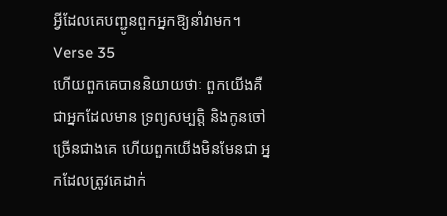អ្វីដែលគេបញ្ជូនពួកអ្នកឱ្យនាំវាមក។
Verse 35
ហើយពួកគេបាននិយាយថាៈ ពួកយើងគឺជាអ្នកដែលមាន ទ្រព្យសម្បត្ដិ និងកូនចៅច្រើនជាងគេ ហើយពួកយើងមិនមែនជា អ្នកដែលត្រូវគេដាក់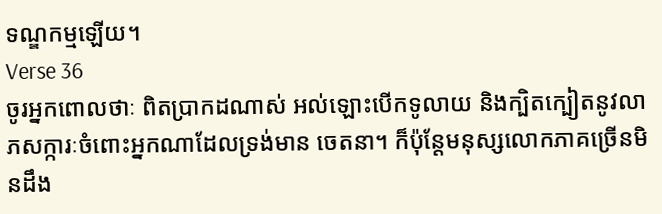ទណ្ឌកម្មឡើយ។
Verse 36
ចូរអ្នកពោលថាៈ ពិតប្រាកដណាស់ អល់ឡោះបើកទូលាយ និងក្បិតក្បៀតនូវលាភសក្ការៈចំពោះអ្នកណាដែលទ្រង់មាន ចេតនា។ ក៏ប៉ុន្ដែមនុស្សលោកភាគច្រើនមិនដឹង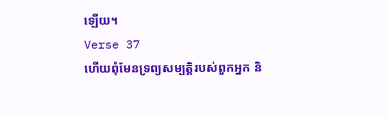ឡើយ។
Verse 37
ហើយពុំមែនទ្រព្យសម្បត្ដិរបស់ពួកអ្នក និ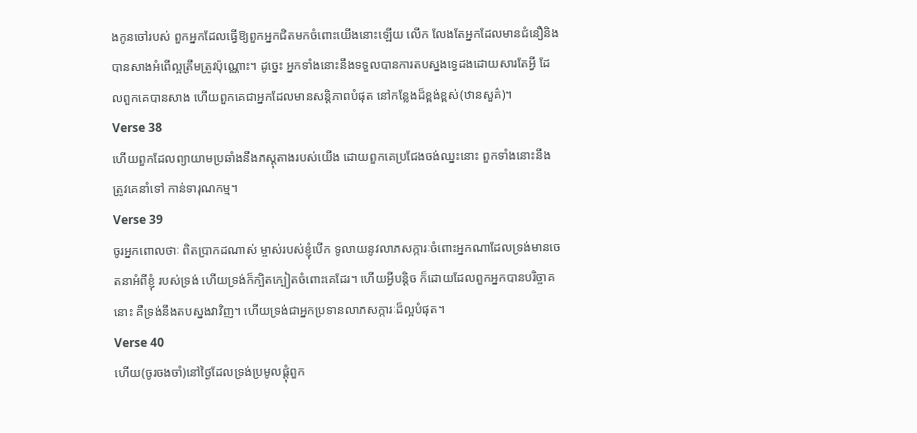ងកូនចៅរបស់ ពួកអ្នកដែលធ្វើឱ្យពួកអ្នកជិតមកចំពោះយើងនោះឡើយ លើក លែងតែអ្នកដែលមានជំនឿនិងបានសាងអំពើល្អត្រឹមត្រូវប៉ុណ្ណោះ។ ដូចេ្នះ អ្នកទាំងនោះនឹងទទួលបានការតបស្នងទេ្វដងដោយសារតែអ្វី ដែលពួកគេបានសាង ហើយពួកគេជាអ្នកដែលមានសន្ដិភាពបំផុត នៅកន្លែងដ៏ខ្ពង់ខ្ពស់(ឋានសួគ៌)។
Verse 38
ហើយពួកដែលព្យាយាមប្រឆាំងនឹងភស្ដុតាងរបស់យើង ដោយពួកគេប្រជែងចង់ឈ្នះនោះ ពួកទាំងនោះនឹងត្រូវគេនាំទៅ កាន់ទារុណកម្ម។
Verse 39
ចូរអ្នកពោលថាៈ ពិតប្រាកដណាស់ ម្ចាស់របស់ខ្ញុំបើក ទូលាយនូវលាភសក្ការៈចំពោះអ្នកណាដែលទ្រង់មានចេតនាអំពីខ្ញុំ របស់ទ្រង់ ហើយទ្រង់ក៏ក្បិតក្បៀតចំពោះគេដែរ។ ហើយអ្វីបន្ដិច ក៏ដោយដែលពួកអ្នកបានបរិច្ចាគនោះ គឺទ្រង់នឹងតបស្នងវាវិញ។ ហើយទ្រង់ជាអ្នកប្រទានលាភសក្ការៈដ៏ល្អបំផុត។
Verse 40
ហើយ(ចូរចងចាំ)នៅថ្ងៃដែលទ្រង់ប្រមូលផ្ដុំពួក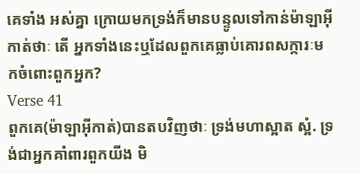គេទាំង អស់គ្នា ក្រោយមកទ្រង់ក៏មានបន្ទូលទៅកាន់ម៉ាឡាអ៊ីកាត់ថាៈ តើ អ្នកទាំងនេះឬដែលពួកគេធ្លាប់គោរពសក្ការៈមកចំពោះពួកអ្នក?
Verse 41
ពួកគេ(ម៉ាឡាអ៊ីកាត់)បានតបវិញថាៈ ទ្រង់មហាស្អាត ស្អំ. ទ្រង់ជាអ្នកគាំពារពួកយីង មិ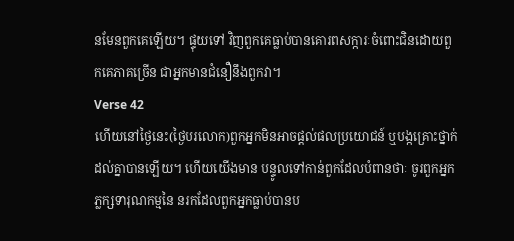នមែនពួកគេឡើយ។ ផ្ទុយទៅ វិញពួកគេធ្លាប់បានគោរពសក្ការៈចំពោះជិនដោយពួកគេភាគច្រើន ជាអ្នកមានជំនឿនឹងពួកវា។
Verse 42
ហើយនៅថ្ងៃនេះ(ថ្ងៃបរលោក)ពួកអ្នកមិនអាចផ្ដល់ផលប្រយោជន៍ ឬបង្កគ្រោះថ្នាក់ដល់គ្នាបានឡើយ។ ហើយយើងមាន បន្ទូលទៅកាន់ពួកដែលបំពានថាៈ ចូរពួកអ្នកភ្លក្សទារុណកម្មនៃ នរកដែលពួកអ្នកធ្លាប់បានប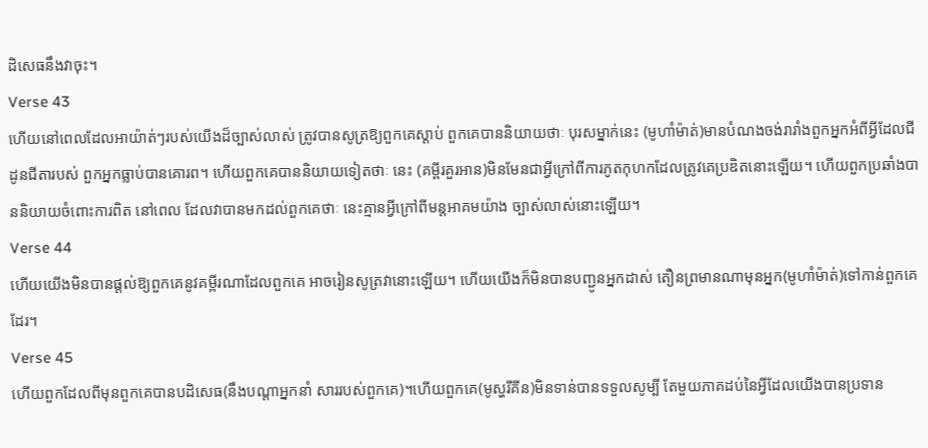ដិសេធនឹងវាចុះ។
Verse 43
ហើយនៅពេលដែលអាយ៉ាត់ៗរបស់យើងដ៏ច្បាស់លាស់ ត្រូវបានសូត្រឱ្យពួកគេស្ដាប់ ពួកគេបាននិយាយថាៈ បុរសម្នាក់នេះ (មូហាំម៉ាត់)មានបំណងចង់រារាំងពួកអ្នកអំពីអ្វីដែលជីដូនជីតារបស់ ពួកអ្នកធ្លាប់បានគោរព។ ហើយពួកគេបាននិយាយទៀតថាៈ នេះ (គម្ពីរគួរអាន)មិនមែនជាអ្វីក្រៅពីការភូតកុហកដែលត្រូវគេប្រឌិតនោះឡើយ។ ហើយពួកប្រឆាំងបាននិយាយចំពោះការពិត នៅពេល ដែលវាបានមកដល់ពួកគេថាៈ នេះគ្មានអ្វីក្រៅពីមន្ដអាគមយ៉ាង ច្បាស់លាស់នោះឡើយ។
Verse 44
ហើយយើងមិនបានផ្ដល់ឱ្យពួកគេនូវគម្ពីរណាដែលពួកគេ អាចរៀនសូត្រវានោះឡើយ។ ហើយយើងក៏មិនបានបញ្ជូនអ្នកដាស់ តឿនព្រមានណាមុនអ្នក(មូហាំម៉ាត់)ទៅកាន់ពួកគេដែរ។
Verse 45
ហើយពួកដែលពីមុនពួកគេបានបដិសេធ(នឹងបណ្ដាអ្នកនាំ សាររបស់ពួកគេ)។ហើយពួកគេ(មូស្ហរីគីន)មិនទាន់បានទទួលសូម្បី តែមួយភាគដប់នៃអ្វីដែលយើងបានប្រទាន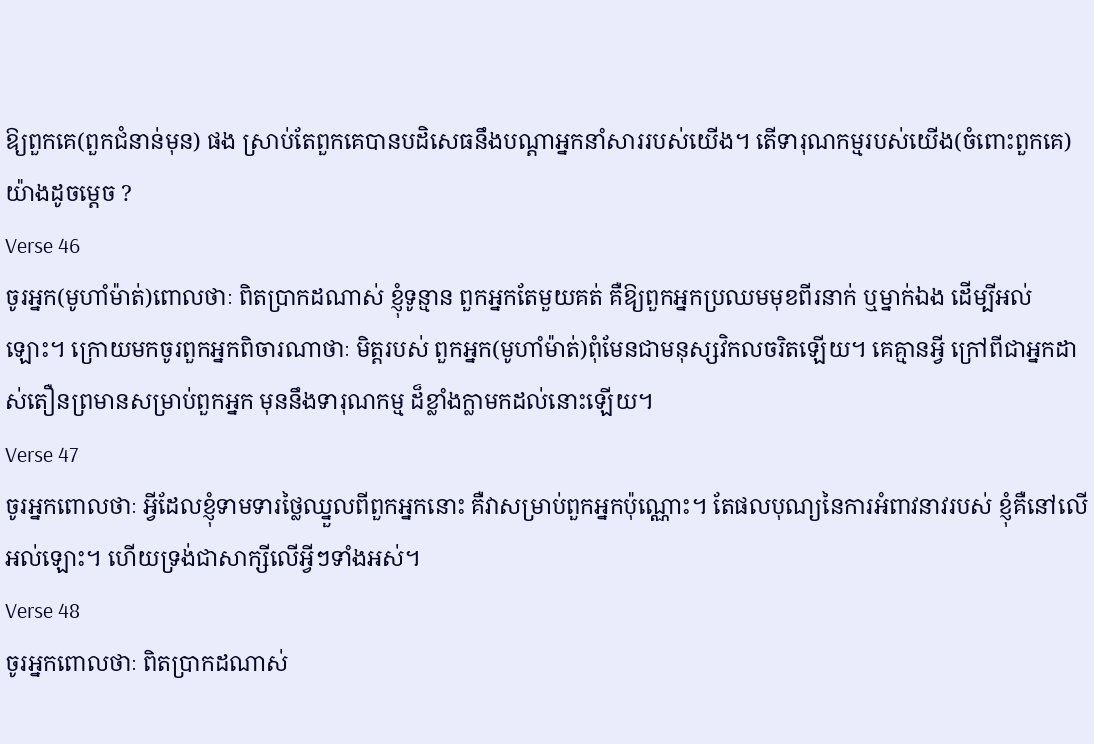ឱ្យពួកគេ(ពួកជំនាន់មុន) ផង ស្រាប់តែពួកគេបានបដិសេធនឹងបណ្ដាអ្នកនាំសាររបស់យើង។ តើទារុណកម្មរបស់យើង(ចំពោះពួកគេ)យ៉ាងដូចមេ្ដច ?
Verse 46
ចូរអ្នក(មូហាំម៉ាត់)ពោលថាៈ ពិតប្រាកដណាស់ ខ្ញុំទូន្មាន ពួកអ្នកតែមួយគត់ គឺឱ្យពួកអ្នកប្រឈមមុខពីរនាក់ ឬម្នាក់ឯង ដើម្បីអល់ឡោះ។ ក្រោយមកចូរពួកអ្នកពិចារណាថាៈ មិត្ដរបស់ ពួកអ្នក(មូហាំម៉ាត់)ពុំមែនជាមនុស្សវិកលចរិតឡើយ។ គេគ្មានអ្វី ក្រៅពីជាអ្នកដាស់តឿនព្រមានសម្រាប់ពួកអ្នក មុននឹងទារុណកម្ម ដ៏ខ្លាំងក្លាមកដល់នោះឡើយ។
Verse 47
ចូរអ្នកពោលថាៈ អ្វីដែលខ្ញុំទាមទារថ្លៃឈ្នួលពីពួកអ្នកនោះ គឺវាសម្រាប់ពួកអ្នកប៉ុណ្ណោះ។ តែផលបុណ្យនៃការអំពាវនាវរបស់ ខ្ញុំគឺនៅលើអល់ឡោះ។ ហើយទ្រង់ជាសាក្សីលើអ្វីៗទាំងអស់។
Verse 48
ចូរអ្នកពោលថាៈ ពិតប្រាកដណាស់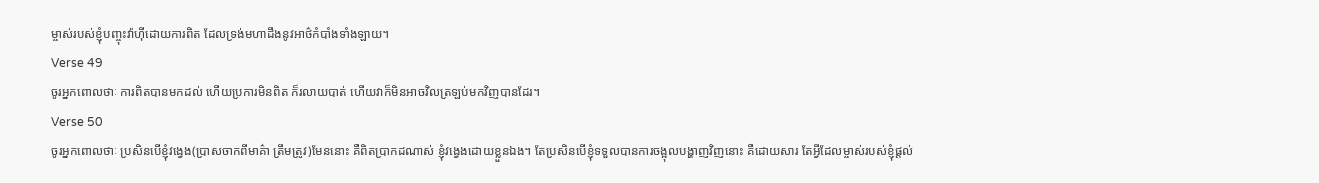ម្ចាស់របស់ខ្ញុំបញ្ចុះវ៉ាហ៊ីដោយការពិត ដែលទ្រង់មហាដឹងនូវអាថ៌កំបាំងទាំងឡាយ។
Verse 49
ចូរអ្នកពោលថាៈ ការពិតបានមកដល់ ហើយប្រការមិនពិត ក៏រលាយបាត់ ហើយវាក៏មិនអាចវិលត្រឡប់មកវិញបានដែរ។
Verse 50
ចូរអ្នកពោលថាៈ ប្រសិនបើខ្ញុំវងេ្វង(ប្រាសចាកពីមាគ៌ា ត្រឹមត្រូវ)មែននោះ គឺពិតប្រាកដណាស់ ខ្ញុំវងេ្វងដោយខ្លួនឯង។ តែប្រសិនបើខ្ញុំទទួលបានការចង្អុលបង្ហាញវិញនោះ គឺដោយសារ តែអ្វីដែលម្ចាស់របស់ខ្ញុំផ្ដល់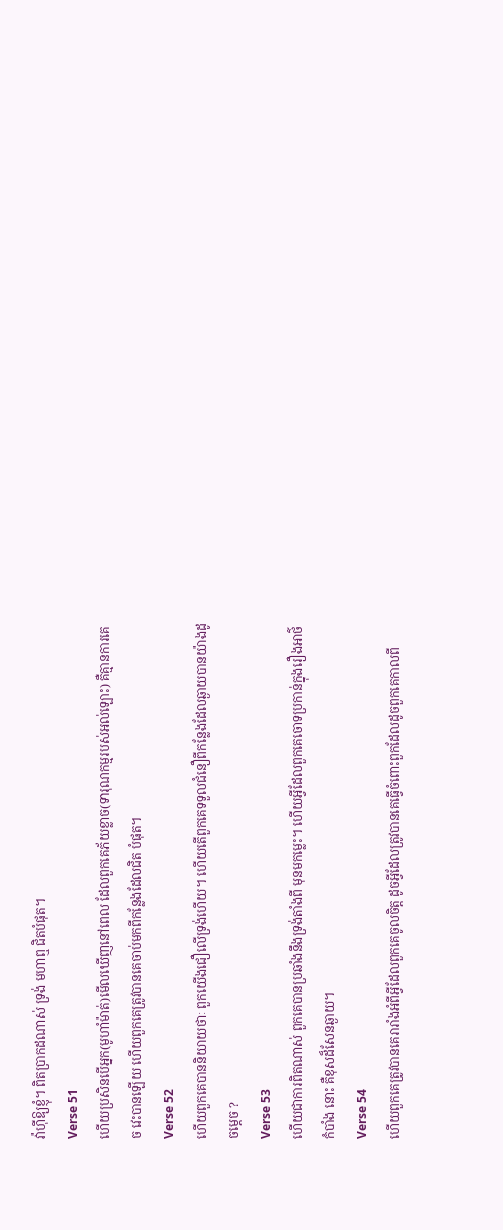វ៉ាហ៊ីឱ្យខ្ញុំ។ ពិតប្រាកដណាស់ ទ្រង់ មហាឮ ជិតបំផុត។
Verse 51
ហើយប្រសិនបើអ្នក(មូហាំម៉ាត់)មើលឃើញនៅពេល ដែលពួកគេភ័យខ្លាច(ទារុណកម្មរបស់អល់ឡោះ) គឺគ្មានការគេច វេះបានឡើយ ហើយពួកគេត្រូវបានគេចាប់មកពីកន្លែងដែលជិត បំផុត។
Verse 52
ហើយពួកគេបាននិយាយថាៈ ពួកយើងជឿលើទ្រង់ហើយ។ ហើយតើពួកគេទទួលជំនឿពីកន្លែងដែលឆ្ងាយបានយ៉ាងដូចមេ្ដច ?
Verse 53
ហើយជាការពិតណាស់ ពួកគេបានប្រឆាំងនឹងទ្រង់តាំងពី មុនមកម្លេះ។ ហើយអ្វីដែលពួកគេចោទប្រកាន់ក្នុងរឿងអាថ៌កំបាំង នោះ គឺខុសដ៏សែនឆ្ងាយ។
Verse 54
ហើយពួកគេត្រូវបានគេរារាំងអំពីអ្វីដែលពួកគេចូលចិត្ដ ដូចអ្វីដែលត្រូវបានគេធ្វើចំពោះពួកដែលដូចពួកគេកាលពី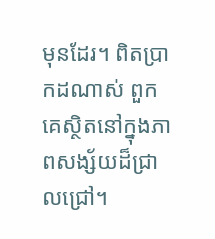មុនដែរ។ ពិតប្រាកដណាស់ ពួកគេស្ថិតនៅក្នុងភាពសង្ស័យដ៏ជ្រាលជ្រៅ។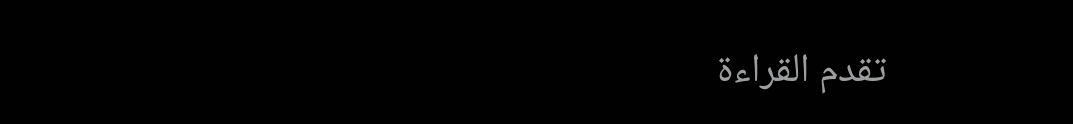تقدم القراءة